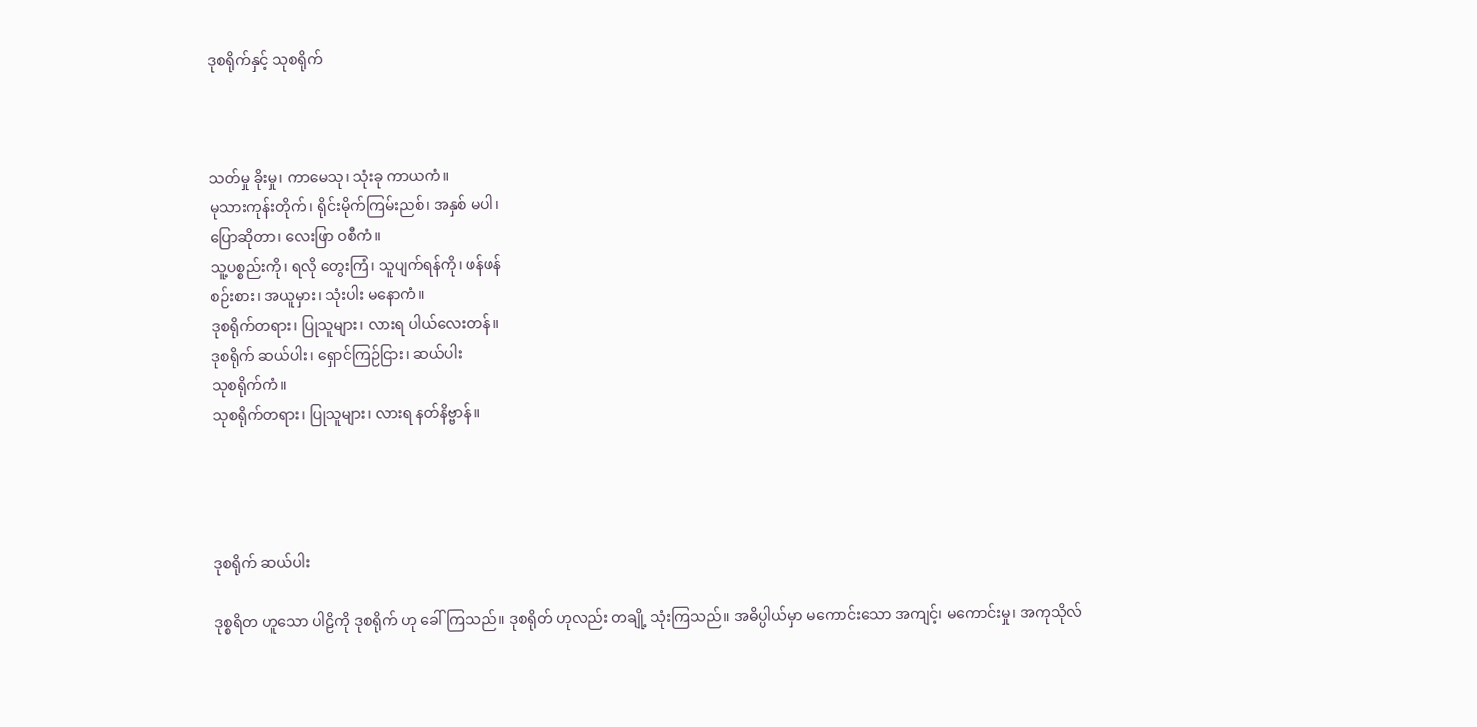ဒုစရိုက်နှင့် သုစရိုက်



သတ်မှု ခိုးမှု၊ ကာမေသု၊ သုံးခု ကာယကံ။
မုသားကုန်းတိုက်၊ ရိုင်းမိုက်ကြမ်းညစ်၊ အနှစ် မပါ၊
ပြောဆိုတာ၊ လေးဖြာ ဝစီကံ။
သူ့ပစ္စည်းကို၊ ရလို တွေးကြံ၊ သူပျက်ရန်ကို၊ ဖန်ဖန်
စဉ်းစား၊ အယူမှား၊ သုံးပါး မနောကံ။
ဒုစရိုက်တရား၊ ပြုသူများ၊ လားရ ပါယ်လေးတန်။
ဒုစရိုက် ဆယ်ပါး၊ ရှောင်ကြဉ်ငြား၊ ဆယ်ပါး
သုစရိုက်ကံ။
သုစရိုက်တရား၊ ပြုသူများ၊ လားရ နတ်နိဗ္ဗာန်။




ဒုစရိုက် ဆယ်ပါး

ဒုစ္စရိတ ဟူသော ပါဠိကို ဒုစရိုက် ဟု ခေါ်ကြသည်။ ဒုစရိုတ် ဟုလည်း တချို့ သုံးကြသည်။ အဓိပ္ပါယ်မှာ မကောင်းသော အကျင့်၊ မကောင်းမှု၊ အကုသိုလ်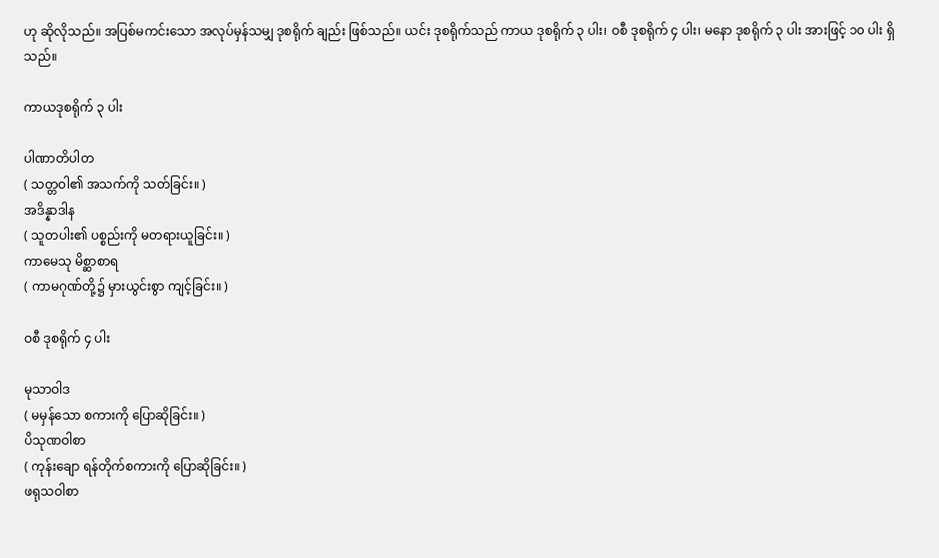ဟု ဆိုလိုသည်။ အပြစ်မကင်းသော အလုပ်မှန်သမျှ ဒုစရိုက် ချည်း ဖြစ်သည်။ ယင်း ဒုစရိုက်သည် ကာယ ဒုစရိုက် ၃ ပါး၊ ဝစီ ဒုစရိုက် ၄ ပါး၊ မနော ဒုစရိုက် ၃ ပါး အားဖြင့် ၁၀ ပါး ရှိသည်။

ကာယဒုစရိုက် ၃ ပါး

ပါဏာတိပါတ
( သတ္တဝါ၏ အသက်ကို သတ်ခြင်း။ )
အဒိန္နာဒါန
( သူတပါး၏ ပစ္စည်းကို မတရားယူခြင်း။ )
ကာမေသု မိစ္ဆာစာရ
( ကာမဂုဏ်တို့၌ မှားယွင်းစွာ ကျင့်ခြင်း။ )

ဝစီ ဒုစရိုက် ၄ ပါး

မုသာဝါဒ
( မမှန်သော စကားကို ပြောဆိုခြင်း။ )
ပိသုဏဝါစာ
( ကုန်းချော ရန်တိုက်စကားကို ပြောဆိုခြင်း။ )
ဖရုသဝါစာ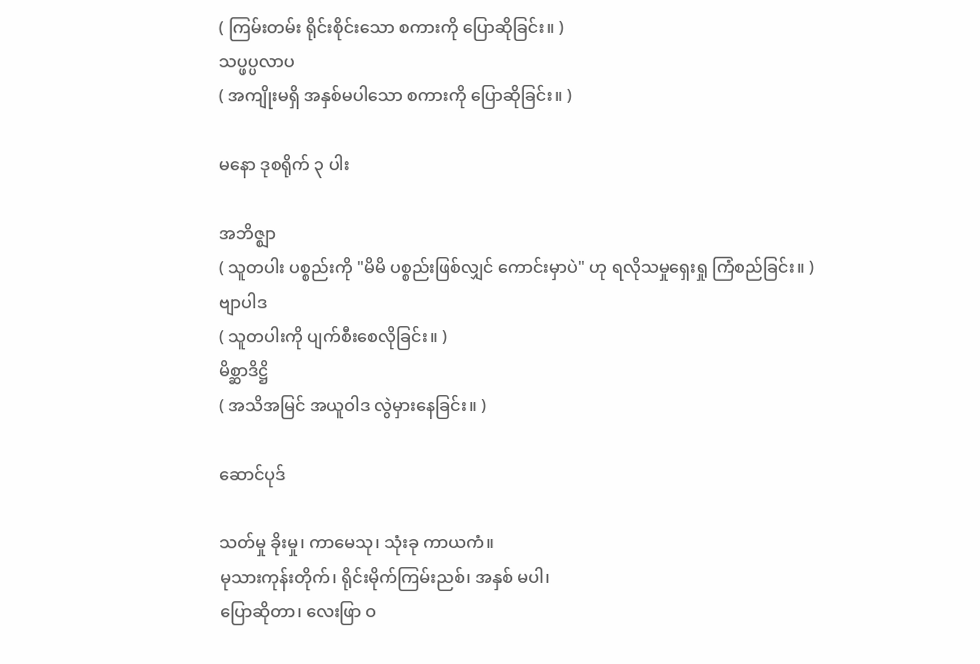( ကြမ်းတမ်း ရိုင်းစိုင်းသော စကားကို ပြောဆိုခြင်း။ )
သပ္ဖပ္ပလာပ
( အကျိုးမရှိ အနှစ်မပါသော စကားကို ပြောဆိုခြင်း။ )

မနော ဒုစရိုက် ၃ ပါး

အဘိဇ္ဈာ
( သူတပါး ပစ္စည်းကို "မိမိ ပစ္စည်းဖြစ်လျှင် ကောင်းမှာပဲ" ဟု ရလိုသမှုရှေးရှု ကြံစည်ခြင်း။ )
ဗျာပါဒ
( သူတပါးကို ပျက်စီးစေလိုခြင်း။ )
မိစ္ဆာဒိဋ္ဌိ
( အသိအမြင် အယူဝါဒ လွဲမှားနေခြင်း။ )

ဆောင်ပုဒ်

သတ်မှု ခိုးမှု၊ ကာမေသု၊ သုံးခု ကာယကံ။
မုသားကုန်းတိုက်၊ ရိုင်းမိုက်ကြမ်းညစ်၊ အနှစ် မပါ၊
ပြောဆိုတာ၊ လေးဖြာ ဝ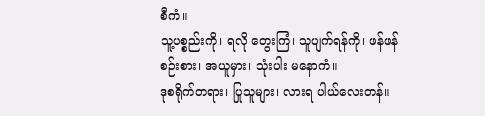စီကံ။
သူ့ပစ္စည်းကို၊ ရလို တွေးကြံ၊ သူပျက်ရန်ကို၊ ဖန်ဖန်
စဉ်းစား၊ အယူမှား၊ သုံးပါး မနောကံ။
ဒုစရိုက်တရား၊ ပြုသူများ၊ လားရ ပါယ်လေးတန်။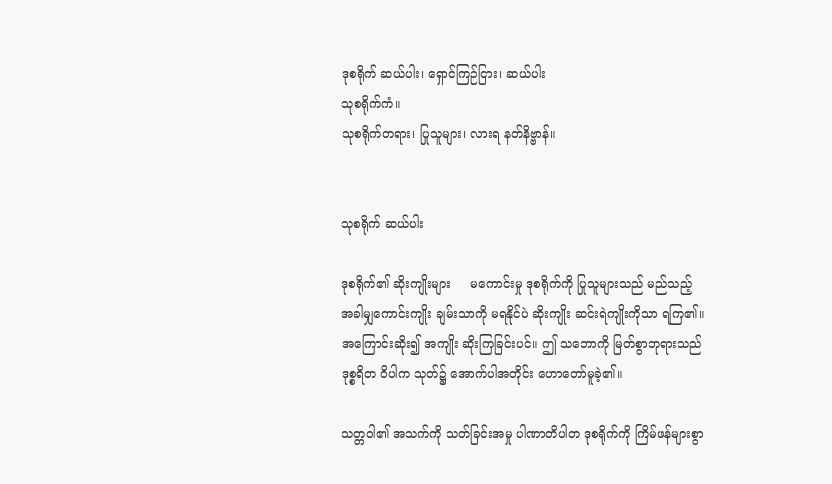ဒုစရိုက် ဆယ်ပါး၊ ရှောင်ကြဉ်ငြား၊ ဆယ်ပါး
သုစရိုက်ကံ။
သုစရိုက်တရား၊ ပြုသူများ၊ လားရ နတ်နိဗ္ဗာန်။


သုစရိုက် ဆယ်ပါး

ဒုစရိုက်၏ ဆိုးကျိုးများ     မကောင်းမှု ဒုစရိုက်ကို ပြုသူများသည် မည်သည့် အခါမျှကောင်းကျိုး ချမ်းသာကို မရနိုင်ပဲ ဆိုးကျိုး ဆင်းရဲကျိုးကိုသာ ရကြ၏။ အကြောင်းဆိုး၍ အကျိုး ဆိုးကြခြင်းပင်။ ဤ သဘောကို မြတ်စွာဘုရားသည် ဒုစ္စရိတ ဝိပါက သုတ်၌ အောက်ပါအတိုင်း ဟောတော်မူခဲ့၏။

သတ္တဝါ၏ အသက်ကို သတ်ခြင်းအမှု ပါဏာတိပါတ ဒုစရိုက်ကို ကြိမ်ဖန်များစွာ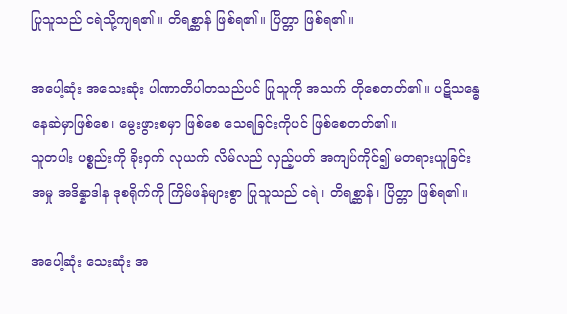ပြုသူသည် ငရဲသို့ကျရ၏။ တိရစ္ဆာန် ဖြစ်ရ၏။ ပြိတ္တာ ဖြစ်ရ၏။

အပေါ့ဆုံး အသေးဆုံး ပါဏာတိပါတသည်ပင် ပြုသူကို အသက် တိုစေတတ်၏။ ပဋိသန္ဓေ နေဆဲမှာဖြစ်စေ၊ မွေးဖွားစမှာ ဖြစ်စေ သေရခြင်းကိုပင် ဖြစ်စေတတ်၏။
သူတပါး ပစ္စည်းကို ခိုးဝှက် လုယက် လိမ်လည် လှည့်ပတ် အကျပ်ကိုင်၍ မတရားယူခြင်းအမှု အဒိန္နာဒါန ဒုစရိုက်ကို ကြိမ်ဖန်များစွာ ပြုသူသည် ငရဲ၊ တိရစ္ဆာန်၊ ပြိတ္တာ ဖြစ်ရ၏။

အပေါ့ဆုံး သေးဆုံး အ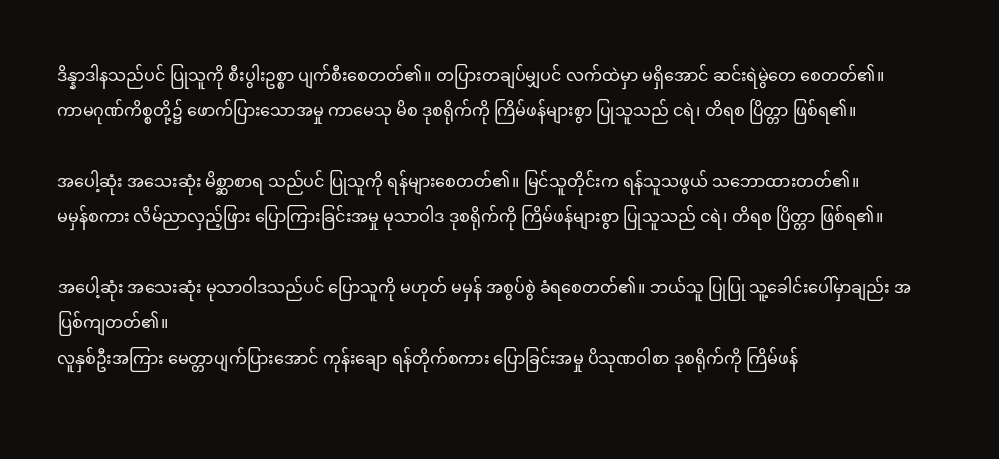ဒိန္နာဒါနသည်ပင် ပြုသူကို စီးပွါးဥစ္စာ ပျက်စီးစေတတ်၏။ တပြားတချပ်မျှပင် လက်ထဲမှာ မရှိအောင် ဆင်းရဲမွဲတေ စေတတ်၏။
ကာမဂုဏ်ကိစ္စတို့၌ ဖောက်ပြားသောအမှု ကာမေသု မိစ ဒုစရိုက်ကို ကြိမ်ဖန်များစွာ ပြုသူသည် ငရဲ၊ တိရစ ပြိတ္တာ ဖြစ်ရ၏။

အပေါ့ဆုံး အသေးဆုံး မိစ္ဆာစာရ သည်ပင် ပြုသူကို ရန်များစေတတ်၏။ မြင်သူတိုင်းက ရန်သူသဖွယ် သဘောထားတတ်၏။
မမှန်စကား လိမ်ညာလှည့်ဖြား ပြောကြားခြင်းအမှု မုသာဝါဒ ဒုစရိုက်ကို ကြိမ်ဖန်များစွာ ပြုသူသည် ငရဲ၊ တိရစ ပြိတ္တာ ဖြစ်ရ၏။

အပေါ့ဆုံး အသေးဆုံး မုသာဝါဒသည်ပင် ပြောသူကို မဟုတ် မမှန် အစွပ်စွဲ ခံရစေတတ်၏။ ဘယ်သူ ပြုပြု သူ့ခေါင်းပေါ်မှာချည်း အပြစ်ကျတတ်၏။
လူနှစ်ဦးအကြား မေတ္တာပျက်ပြားအောင် ကုန်းချော ရန်တိုက်စကား ပြောခြင်းအမှု ပိသုဏဝါစာ ဒုစရိုက်ကို ကြိမ်ဖန်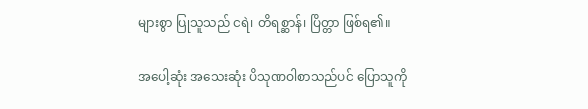များစွာ ပြုသူသည် ငရဲ၊ တိရစ္ဆာန်၊ ပြိတ္တာ ဖြစ်ရ၏။

အပေါ့ဆုံး အသေးဆုံး ပိသုဏဝါစာသည်ပင် ပြောသူကို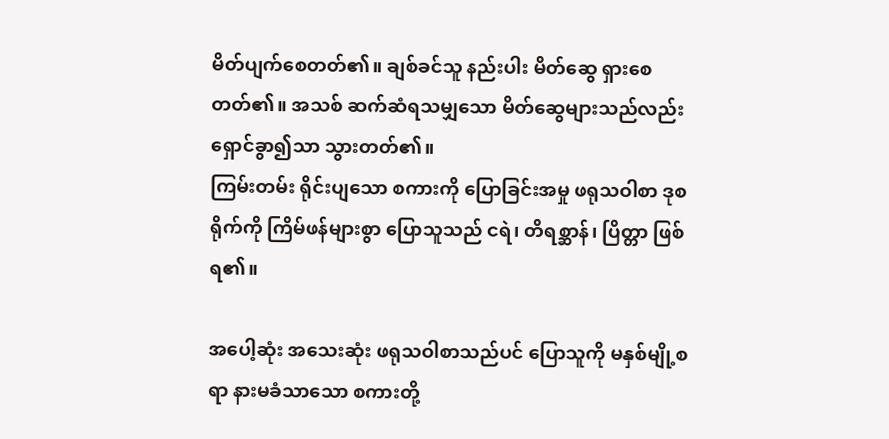မိတ်ပျက်စေတတ်၏။ ချစ်ခင်သူ နည်းပါး မိတ်ဆွေ ရှားစေတတ်၏။ အသစ် ဆက်ဆံရသမျှသော မိတ်ဆွေများသည်လည်း ရှောင်ခွာ၍သာ သွားတတ်၏။
ကြမ်းတမ်း ရိုင်းပျသော စကားကို ပြောခြင်းအမှု ဖရုသဝါစာ ဒုစရိုက်ကို ကြိမ်ဖန်များစွာ ပြောသူသည် ငရဲ၊ တိရစ္ဆာန်၊ ပြိတ္တာ ဖြစ်ရ၏။

အပေါ့ဆုံး အသေးဆုံး ဖရုသဝါစာသည်ပင် ပြောသူကို မနှစ်မျို့စရာ နားမခံသာသော စကားတို့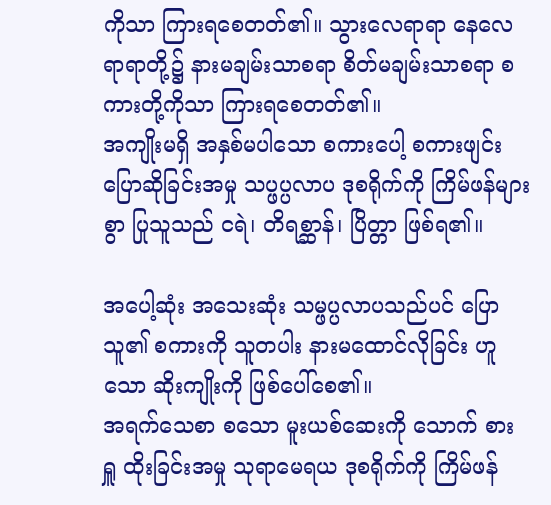ကိုသာ ကြားရစေတတ်၏။ သွားလေရာရာ နေလေရာရာတို့၌ နားမချမ်းသာစရာ စိတ်မချမ်းသာစရာ စကားတို့ကိုသာ ကြားရစေတတ်၏။
အကျိုးမရှိ အနှစ်မပါသော စကားပေါ့ စကားဖျင်း ပြောဆိုခြင်းအမှု သပ္ဖပ္ပလာပ ဒုစရိုက်ကို ကြိမ်ဖန်များစွာ ပြုသူသည် ငရဲ၊ တိရစ္ဆာန်၊ ပြိတ္တာ ဖြစ်ရ၏။

အပေါ့ဆုံး အသေးဆုံး သမ္ဖပ္ပလာပသည်ပင် ပြောသူ၏ စကားကို သူတပါး နားမထောင်လိုခြင်း ဟူသော ဆိုးကျိုးကို ဖြစ်ပေါ်စေ၏။
အရက်သေစာ စသော မူးယစ်ဆေးကို သောက် စား ရှူ ထိုးခြင်းအမှု သုရာမေရယ ဒုစရိုက်ကို ကြိမ်ဖန်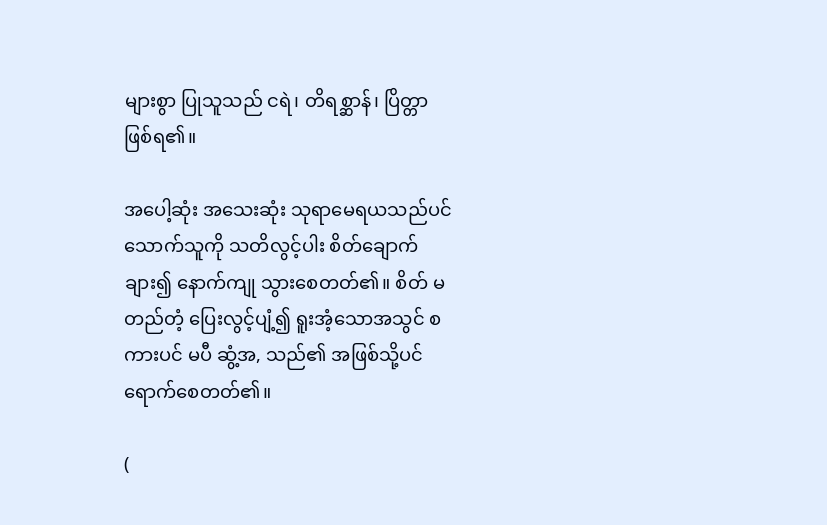များစွာ ပြုသူသည် ငရဲ၊ တိရစ္ဆာန်၊ ပြိတ္တာ ဖြစ်ရ၏။

အပေါ့ဆုံး အသေးဆုံး သုရာမေရယသည်ပင် သောက်သူကို သတိလွင့်ပါး စိတ်ချောက်ချား၍ နောက်ကျု သွားစေတတ်၏။ စိတ် မတည်တံ့ ပြေးလွင့်ပျံ့၍ ရူးအံ့သောအသွင် စကားပင် မပီ ဆွံ့အ, သည်၏ အဖြစ်သို့ပင် ရောက်စေတတ်၏။

(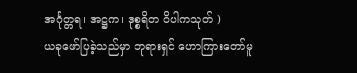အင်္ဂုတ္တရ၊ အဋ္ဌက၊ ဒုစ္စရိတ ဝိပါကသုတ် )
ယခုဖော်ပြခဲ့သည်မှာ ဘုရားရှင် ဟောကြားတော်မူ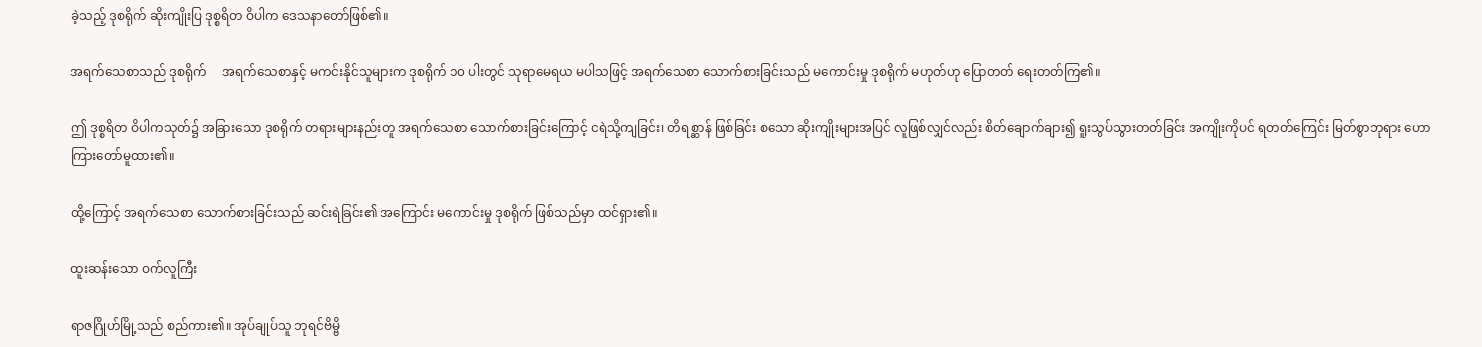ခဲ့သည့် ဒုစရိုက် ဆိုးကျိုးပြ ဒုစ္စရိတ ဝိပါက ဒေသနာတော်ဖြစ်၏။

အရက်သေစာသည် ဒုစရိုက်     အရက်သေစာနှင့် မကင်းနိုင်သူများက ဒုစရိုက် ၁၀ ပါးတွင် သုရာမေရယ မပါသဖြင့် အရက်သေစာ သောက်စားခြင်းသည် မကောင်းမှု ဒုစရိုက် မဟုတ်ဟု ပြောတတ် ရေးတတ်ကြ၏။

ဤ ဒုစ္စရိတ ဝိပါကသုတ်၌ အခြားသော ဒုစရိုက် တရားများနည်းတူ အရက်သေစာ သောက်စားခြင်းကြောင့် ငရဲသို့ကျခြင်း၊ တိရစ္ဆာန် ဖြစ်ခြင်း စသော ဆိုးကျိုးများအပြင် လူဖြစ်လျှင်လည်း စိတ်ချောက်ချား၍ ရူးသွပ်သွားတတ်ခြင်း အကျိုးကိုပင် ရတတ်ကြေင်း မြတ်စွာဘုရား ဟောကြားတော်မူထား၏။

ထို့ကြောင့် အရက်သေစာ သောက်စားခြင်းသည် ဆင်းရဲခြင်း၏ အကြောင်း မကောင်းမှု ဒုစရိုက် ဖြစ်သည်မှာ ထင်ရှား၏။

ထူးဆန်းသော ဝက်လူကြီး

ရာဇဂြိုဟ်မြို့သည် စည်ကား၏။ အုပ်ချုပ်သူ ဘုရင်ဗိမ္ဗိ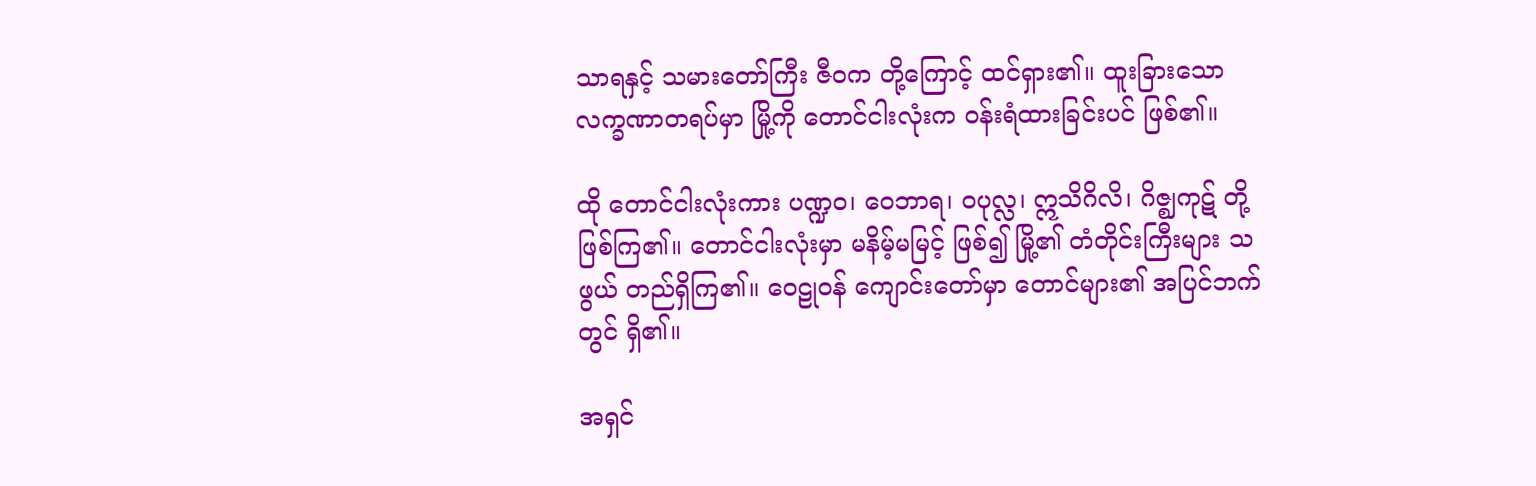သာရနှင့် သမားတော်ကြီး ဇီဝက တို့ကြောင့် ထင်ရှား၏။ ထူးခြားသော လက္ခဏာတရပ်မှာ မြို့ကို တောင်ငါးလုံးက ဝန်းရံထားခြင်းပင် ဖြစ်၏။

ထို တောင်ငါးလုံးကား ပဏ္ဍဝ၊ ဝေဘာရ၊ ဝပုလ္လ၊ ဣသိဂိလိ၊ ဂိဇ္ဈကုဋ် တို့ ဖြစ်ကြ၏။ တောင်ငါးလုံးမှာ မနိမ့်မမြင့် ဖြစ်၍ မြို့၏ တံတိုင်းကြီးများ သဖွယ် တည်ရှိကြ၏။ ဝေဠုဝန် ကျောင်းတော်မှာ တောင်များ၏ အပြင်ဘက်တွင် ရှိ၏။

အရှင်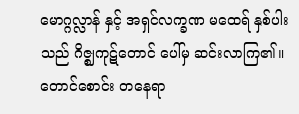မောဂ္ဂလ္လာန် နှင့် အရှင်လက္ခဏ မထေရ် နှစ်ပါးသည် ဂိဇ္ဈကုဋ်တောင် ပေါ်မှ ဆင်းလာကြ၏။ တောင်စောင်း တနေရာ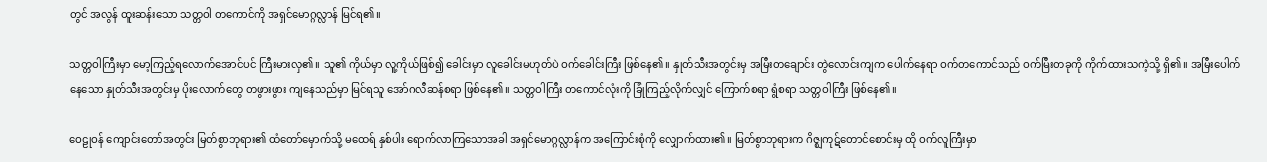တွင် အလွန် ထူးဆန်းသော သတ္တဝါ တကောင်ကို အရှင်မောဂ္ဂလ္လာန် မြင်ရ၏။

သတ္တဝါကြီးမှာ မော့ကြည့်ရလောက်အောင်ပင် ကြီးမားလှ၏။ သူ၏ ကိုယ်မှာ လူ့ကိုယ်ဖြစ်၍ ခေါင်းမှာ လူခေါင်းမဟုတ်ပဲ ဝက်ခေါင်းကြီး ဖြစ်နေ၏။ နှုတ်သီးအတွင်းမှ အမြီးတချောင်း တွဲလောင်းကျက ပေါက်နေရာ ဝက်တကောင်သည် ဝက်မြီးတခုကို ကိုက်ထားသကဲ့သို့ ရှိ၏။ အမြီးပေါက်နေသော နှုတ်သီးအတွင်းမှ ပိုးလောက်တွေ တဖွားဖွား ကျနေသည်မှာ မြင်ရသူ အော်ဂလီဆန်စရာ ဖြစ်နေ၏။ သတ္တဝါကြီး တကောင်လုံးကို ခြုံကြည့်လိုက်လျှင် ကြောက်စရာ ရွံစရာ သတ္တဝါကြီး ဖြစ်နေ၏။

ဝေဠုဝန် ကျောင်းတော်အတွင်း မြတ်စွာဘုရား၏ ထံတော်မှောက်သို့ မထေရ် နှစ်ပါး ရောက်လာကြသောအခါ အရှင်မောဂ္ဂလ္လာန်က အကြောင်းစုံကို လျှောက်ထား၏။ မြတ်စွာဘုရားက ဂိဇ္ဈကုဋ်တောင်စောင်းမှ ထို ဝက်လူကြီးမှာ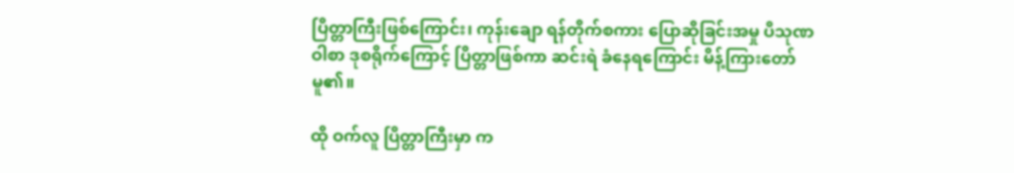ပြိတ္တာကြီးဖြစ်ကြောင်း၊ ကုန်းချော ရန်တိုက်စကား ပြောဆိုခြင်းအမှု ပိသုဏဝါစာ ဒုစရိုက်ကြောင့် ပြိတ္တာဖြစ်ကာ ဆင်းရဲ ခံနေရကြောင်း မိန့်ကြားတော်မူ၏။

ထို ဝက်လူ ပြိတ္တာကြီးမှာ က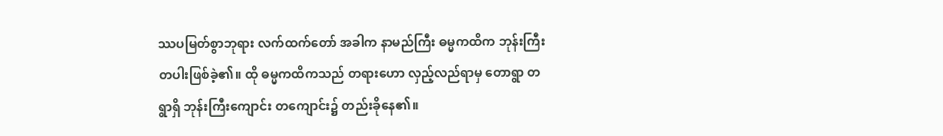ဿပမြတ်စွာဘုရား လက်ထက်တော် အခါက နာမည်ကြီး ဓမ္မကထိက ဘုန်းကြီးတပါးဖြစ်ခဲ့၏။ ထို ဓမ္မကထိကသည် တရားဟော လှည့်လည်ရာမှ တောရွာ တရွာရှိ ဘုန်းကြီးကျောင်း တကျောင်း၌ တည်းခိုနေ၏။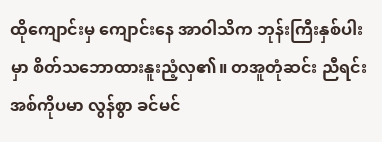ထိုကျောင်းမှ ကျောင်းနေ အာဝါသိက ဘုန်းကြီးနှစ်ပါးမှာ စိတ်သဘောထားနူးညံ့လှ၏။ တအူတုံဆင်း ညီရင်းအစ်ကိုပမာ လွန်စွာ ခင်မင်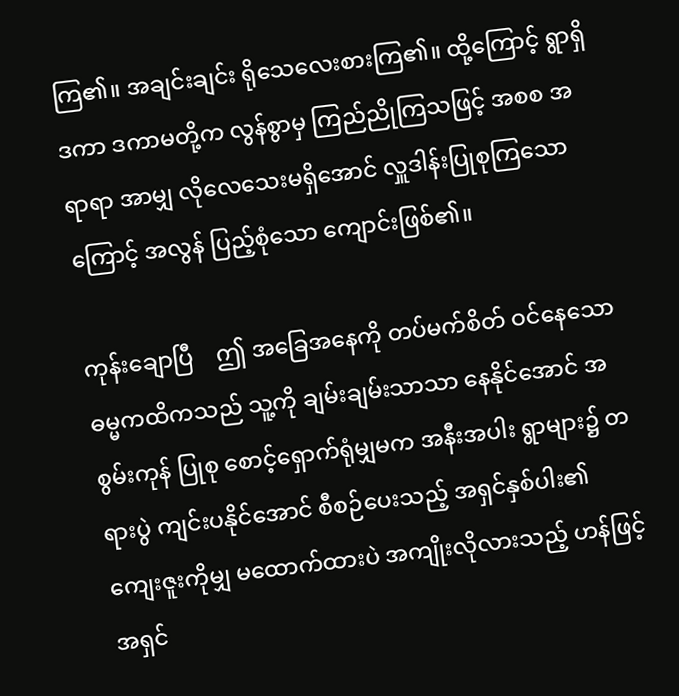ကြ၏။ အချင်းချင်း ရိုသေလေးစားကြ၏။ ထို့ကြောင့် ရွာရှိ ဒကာ ဒကာမတို့က လွန်စွာမှ ကြည်ညိုကြသဖြင့် အစစ အရာရာ အာမျှ လိုလေသေးမရှိအောင် လှူဒါန်းပြုစုကြသောကြောင့် အလွန် ပြည့်စုံသော ကျောင်းဖြစ်၏။

ကုန်းချောပြီ    ဤ အခြေအနေကို တပ်မက်စိတ် ဝင်နေသော ဓမ္မကထိကသည် သူ့ကို ချမ်းချမ်းသာသာ နေနိုင်အောင် အစွမ်းကုန် ပြုစု စောင့်ရှောက်ရုံမျှမက အနီးအပါး ရွာများ၌ တရားပွဲ ကျင်းပနိုင်အောင် စီစဉ်ပေးသည့် အရှင်နှစ်ပါး၏ ကျေးဇူးကိုမျှ မထောက်ထားပဲ အကျိုးလိုလားသည့် ဟန်ဖြင့် အရှင်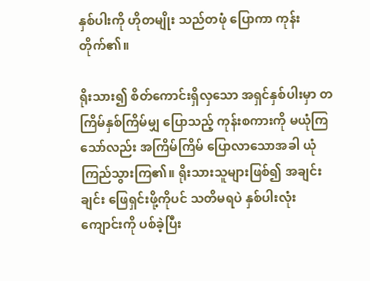နှစ်ပါးကို ဟိုတမျိုး သည်တဖုံ ပြောကာ ကုန်းတိုက်၏။

ရိုးသား၍ စိတ်ကောင်းရှိလှသော အရှင်နှစ်ပါးမှာ တကြိမ်နှစ်ကြိမ်မျှ ပြောသည့် ကုန်းစကားကို မယုံကြသော်လည်း အကြိမ်ကြိမ် ပြောလာသောအခါ ယုံကြည်သွားကြ၏။ ရိုးသားသူများဖြစ်၍ အချင်းချင်း ဖြေရှင်းဖို့ကိုပင် သတိမရပဲ နှစ်ပါးလုံး ကျောင်းကို ပစ်ခဲ့ပြီး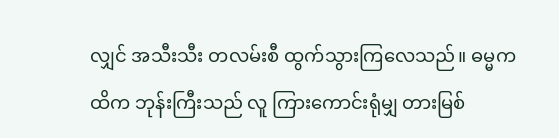လျှင် အသီးသီး တလမ်းစီ ထွက်သွားကြလေသည်။ ဓမ္မကထိက ဘုန်းကြီးသည် လူ ကြားကောင်းရုံမျှ တားမြစ်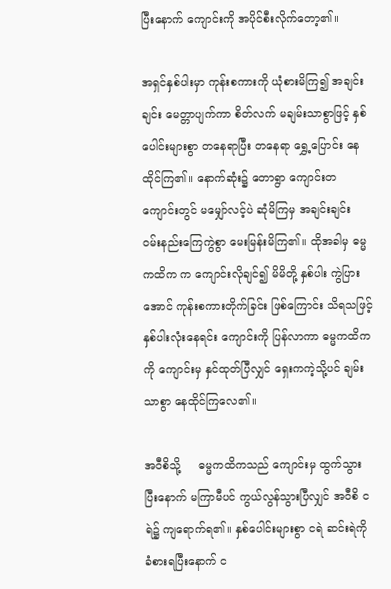ပြီးနောက် ကျောင်းကို အပိုင်စီးလိုက်တော့၏။

အရှင်နှစ်ပါးမှာ ကုန်းစကားကို ယုံစားမိကြ၍ အချင်းချင်း မေတ္တာပျက်ကာ စိတ်လက် မချမ်းသာစွာဖြင့် နှစ်ပေါင်းများစွာ တနေရာပြီး တနေရာ ရွှေ့ပြောင်း နေထိုင်ကြ၏။ နောက်ဆုံး၌ တောရွာ ကျောင်းတကျောင်းတွင် မမျှော်လင့်ပဲ ဆုံမိကြမှ အချင်းချင်း ဝမ်းနည်းကြေကွဲစွာ မေးမြန်းမိကြ၏။ ထိုအခါမှ ဓမ္မကထိက က ကျောင်းလိုချင်၍ မိမိတို့ နှစ်ပါး ကွဲပြားအောင် ကုန်းစကားတိုက်ခြင်း ဖြစ်ကြောင်း သိရသဖြင့် နှစ်ပါးလုံးနေရင်း ကျောင်းကို ပြန်လာကာ ဓမ္မကထိကကို ကျောင်းမှ နှင်ထုတ်ပြီလျှင် ရှေးကကဲ့သို့ပင် ချမ်းသာစွာ နေထိုင်ကြလေ၏။

အဝီစိသို့     ဓမ္မကထိကသည် ကျောင်းမှ ထွက်သွားပြီးနောက် မကြာမီပင် ကွယ်လွန်သွားပြီလျှင် အဝီစိ ငရဲ၌ ကျရောက်ရ၏။ နှစ်ပေါင်းများစွာ ငရဲ ဆင်းရဲကို ခံစားရပြီးနောက် င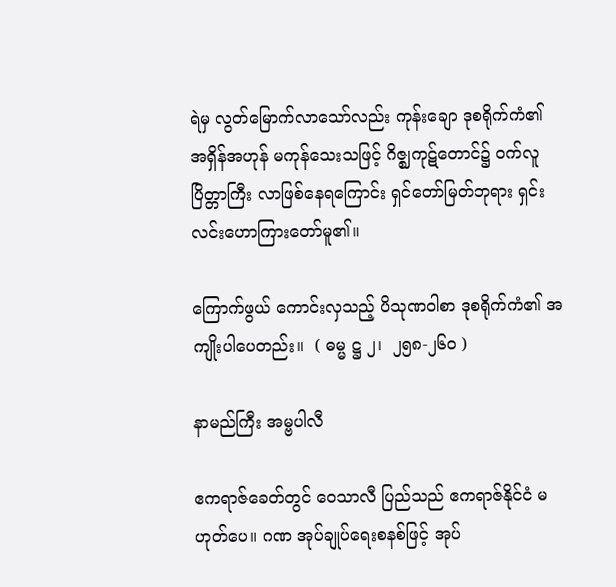ရဲမှ လွတ်မြောက်လာသော်လည်း ကုန်းချော ဒုစရိုက်ကံ၏ အရှိန်အဟုန် မကုန်သေးသဖြင့် ဂိဇ္ဈကုဋ်တောင်၌ ဝက်လူပြိတ္တာကြီး လာဖြစ်နေရကြောင်း ရှင်တော်မြတ်ဘုရား ရှင်းလင်းဟောကြားတော်မူ၏။

ကြောက်ဖွယ် ကောင်းလှသည့် ပိသုဏဝါစာ ဒုစရိုက်ကံ၏ အကျိုးပါပေတည်း။  ( ဓမ္မ ဋ္ဌ ၂၊  ၂၅၈-၂၆၀ )

နာမည်ကြီး အမ္ဗပါလီ

ဧကရာဇ်ခေတ်တွင် ဝေသာလီ ပြည်သည် ဧကရာဇ်နိုင်ငံ မဟုတ်ပေ။ ဂဏ အုပ်ချုပ်ရေးစနစ်ဖြင့် အုပ်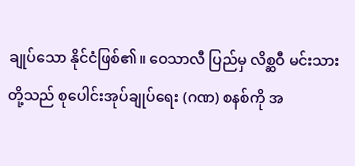ချုပ်သော နိုင်ငံဖြစ်၏။ ဝေသာလီ ပြည်မှ လိစ္ဆဝီ မင်းသားတို့သည် စုပေါင်းအုပ်ချုပ်ရေး (ဂဏ) စနစ်ကို အ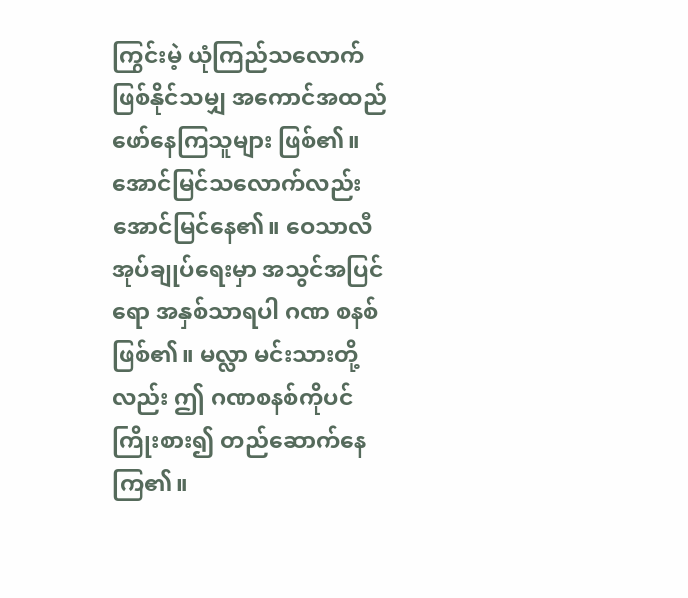ကြွင်းမဲ့ ယုံကြည်သလောက် ဖြစ်နိုင်သမျှ အကောင်အထည် ဖော်နေကြသူများ ဖြစ်၏။ အောင်မြင်သလောက်လည်း အောင်မြင်နေ၏။ ဝေသာလီ အုပ်ချုပ်ရေးမှာ အသွင်အပြင်ရော အနှစ်သာရပါ ဂဏ စနစ်ဖြစ်၏။ မလ္လာ မင်းသားတို့လည်း ဤ ဂဏစနစ်ကိုပင် ကြိုးစား၍ တည်ဆောက်နေကြ၏။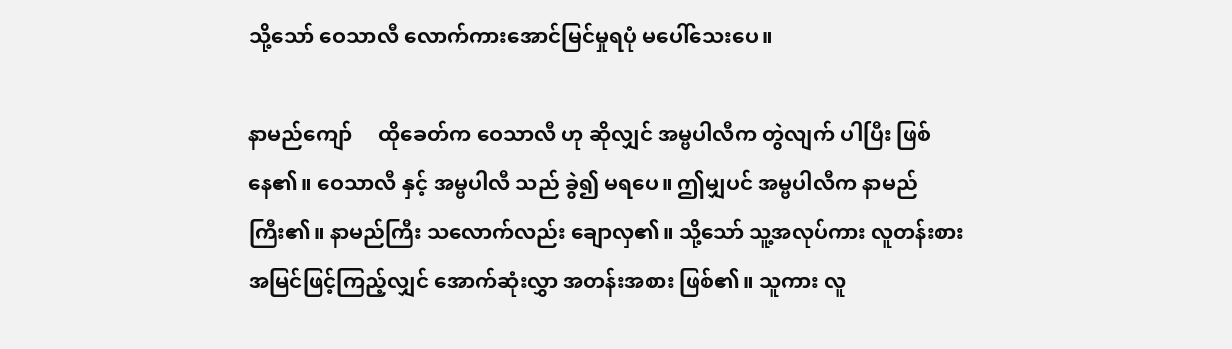သို့သော် ဝေသာလီ လောက်ကားအောင်မြင်မှုရပုံ မပေါ်သေးပေ။

နာမည်ကျော်     ထိုခေတ်က ဝေသာလီ ဟု ဆိုလျှင် အမ္ဗပါလီက တွဲလျက် ပါပြီး ဖြစ်နေ၏။ ဝေသာလီ နှင့် အမ္ဗပါလီ သည် ခွဲ၍ မရပေ။ ဤမျှပင် အမ္ဗပါလီက နာမည်ကြီး၏။ နာမည်ကြီး သလောက်လည်း ချောလှ၏။ သို့သော် သူ့အလုပ်ကား လူတန်းစား အမြင်ဖြင့်ကြည့်လျှင် အောက်ဆုံးလွှာ အတန်းအစား ဖြစ်၏။ သူကား လူ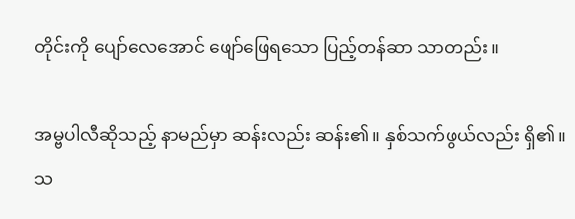တိုင်းကို ပျော်လေအောင် ဖျော်ဖြေရသော ပြည့်တန်ဆာ သာတည်း။

အမ္ဗပါလီဆိုသည့် နာမည်မှာ ဆန်းလည်း ဆန်း၏။ နှစ်သက်ဖွယ်လည်း ရှိ၏။ သ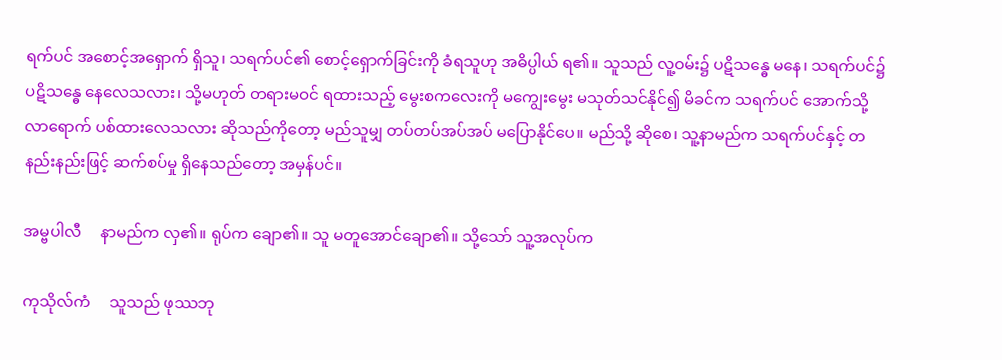ရက်ပင် အစောင့်အရှောက် ရှိသူ၊ သရက်ပင်၏ စောင့်ရှောက်ခြင်းကို ခံရသူဟု အဓိပ္ပါယ် ရ၏။ သူသည် လူ့ဝမ်း၌ ပဋိသန္ဓေ မနေ၊ သရက်ပင်၌ ပဋိသန္ဓေ နေလေသလား၊ သို့မဟုတ် တရားမဝင် ရထားသည့် မွေးစကလေးကို မကျွေးမွေး မသုတ်သင်နိုင်၍ မိခင်က သရက်ပင် အောက်သို့ လာရောက် ပစ်ထားလေသလား ဆိုသည်ကိုတော့ မည်သူမျှ တပ်တပ်အပ်အပ် မပြောနိုင်ပေ။ မည်သို့ ဆိုစေ၊ သူ့နာမည်က သရက်ပင်နှင့် တနည်းနည်းဖြင့် ဆက်စပ်မှု ရှိနေသည်တော့ အမှန်ပင်။

အမ္ဗပါလီ     နာမည်က လှ၏။ ရုပ်က ချော၏။ သူ မတူအောင်ချော၏။ သို့သော် သူ့အလုပ်က

ကုသိုလ်ကံ     သူသည် ဖုဿဘု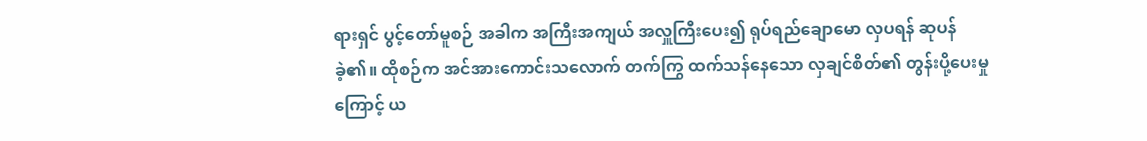ရားရှင် ပွင့်တော်မူစဉ် အခါက အကြီးအကျယ် အလှူကြီးပေး၍ ရုပ်ရည်ချောမော လှပရန် ဆုပန်ခဲ့၏။ ထိုစဉ်က အင်အားကောင်းသလောက် တက်ကြွ ထက်သန်နေသော လှချင်စိတ်၏ တွန်းပို့ပေးမှုကြောင့် ယ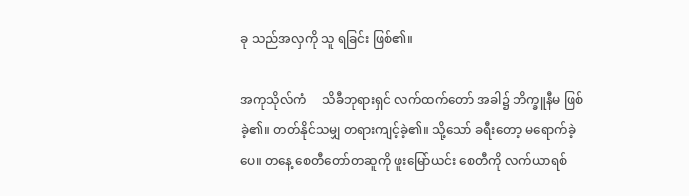ခု သည်အလှကို သူ ရခြင်း ဖြစ်၏။

အကုသိုလ်ကံ     သိခီဘုရားရှင် လက်ထက်တော် အခါ၌ ဘိက္ခူနီမ ဖြစ်ခဲ့၏။ တတ်နိုင်သမျှ တရားကျင့်ခဲ့၏။ သို့သော် ခရီးတော့ မရောက်ခဲ့ပေ။ တနေ့ စေတီတော်တဆူကို ဖူးမြော်ယင်း စေတီကို လက်ယာရစ်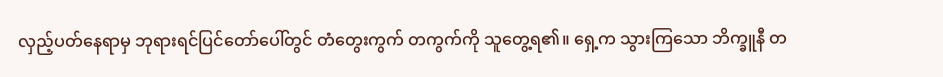လှည့်ပတ်နေရာမှ ဘုရားရင်ပြင်တော်ပေါ်တွင် တံတွေးကွက် တကွက်ကို သူတွေ့ရ၏။ ရှေ့က သွားကြသော ဘိက္ခူနီ တ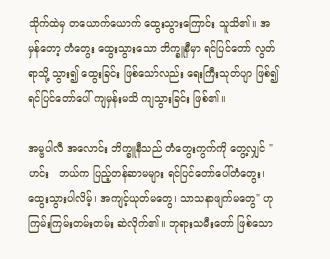သိုက်ထဲမှ တယောက်ယောက် ထွေးသွားကြောင်း သူသိ၏။ အမှန်တော့ တံတွေး ထွေးသွားသော ဘိက္ခူနီမှာ ရင်ပြင်တော် လွတ်ရာသို့ သွား၍ ထွေးခြင်း ဖြစ်သော်လည်း ရေးကြီးသုတ်ပျာ ဖြစ်၍ ရင်ပြင်တော်ပေါ် ကျမှန်းမသိ ကျသွားခြင်း ဖြစ်၏။

အမ္ဗပါလီ အလောင်း ဘိက္ခူနီသည် တံတွေးကွက်ကို တွေ့လျှင် "ဟင်း   ဘယ်က ပြည့်တန်ဆာမများ ရင်ပြင်တော်ပေါ်တံတွေး၊ ထွေးသွားပါလိမ့်၊ အကျင့်ယုတ်မတွေ၊ သာသနာဖျက်မတွေ" ဟု ကြမ်းကြမ်းတမ်းတမ်း ဆဲလိုက်၏။ ဘုရားသမီးတော် ဖြစ်သော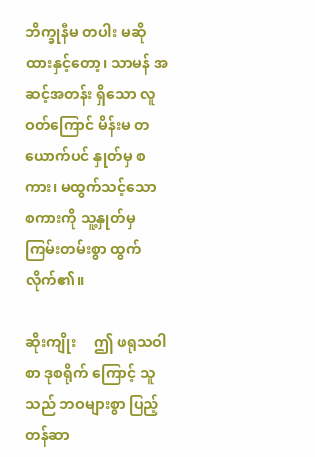ဘိက္ခုနီမ တပါး မဆိုထားနှင့်တော့၊ သာမန် အဆင့်အတန်း ရှိသော လူဝတ်ကြောင် မိန်းမ တယောက်ပင် နှုတ်မှ စကား၊ မထွက်သင့်သော စကားကို သူ့နှုတ်မှ ကြမ်းတမ်းစွာ ထွက်လိုက်၏။

ဆိုးကျိုး     ဤ ဖရုသဝါစာ ဒုစရိုက် ကြောင့် သူသည် ဘဝများစွာ ပြည့်တန်ဆာ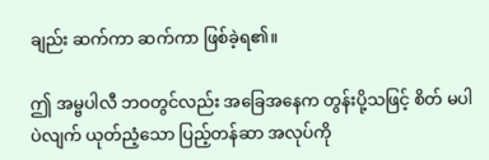ချည်း ဆက်ကာ ဆက်ကာ ဖြစ်ခဲ့ရ၏။

ဤ အမ္ဗပါလီ ဘဝတွင်လည်း အခြေအနေက တွန်းပို့သဖြင့် စိတ် မပါပဲလျက် ယုတ်ညံ့သော ပြည့်တန်ဆာ အလုပ်ကို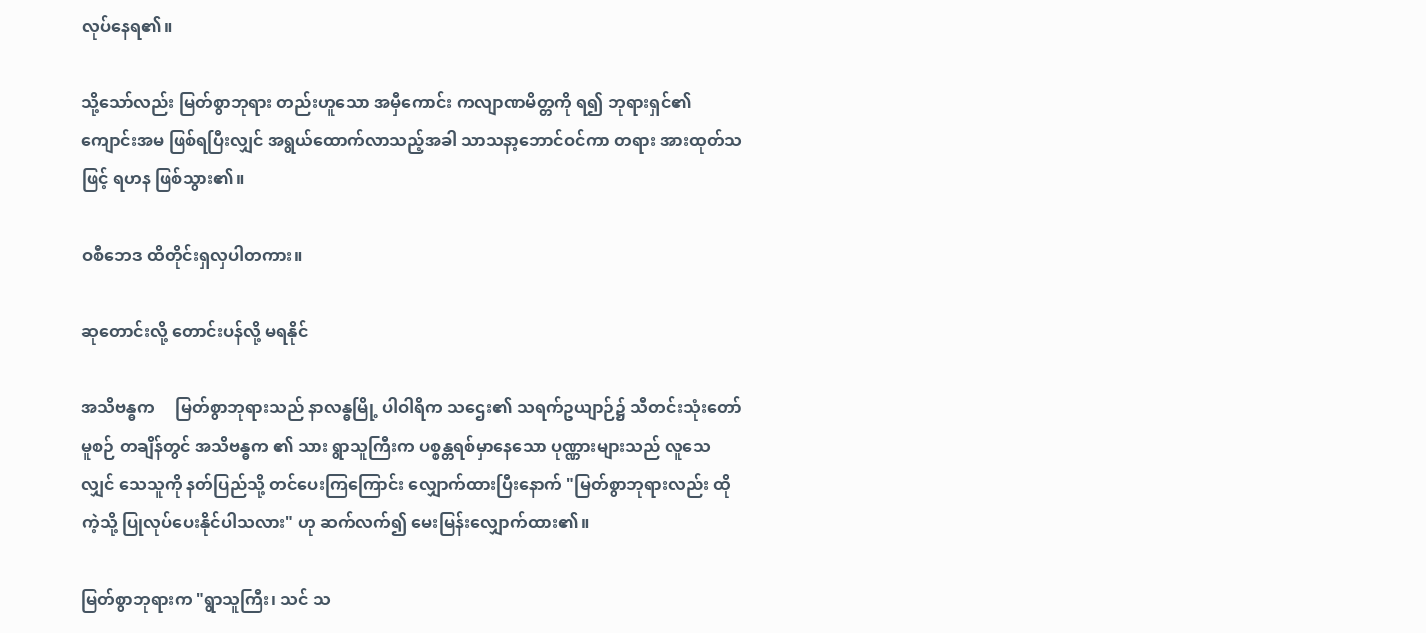လုပ်နေရ၏။

သို့သော်လည်း မြတ်စွာဘုရား တည်းဟူသော အမှီကောင်း ကလျာဏမိတ္တကို ရ၍ ဘုရားရှင်၏ ကျောင်းအမ ဖြစ်ရပြီးလျှင် အရွယ်ထောက်လာသည့်အခါ သာသနာ့ဘောင်ဝင်ကာ တရား အားထုတ်သဖြင့် ရဟန ဖြစ်သွား၏။

ဝစီဘေဒ ထိတိုင်းရှလှပါတကား။

ဆုတောင်းလို့ တောင်းပန်လို့ မရနိုင်

အသိဗန္ဓက     မြတ်စွာဘုရားသည် နာလန္ဓမြို့ ပါဝါရိက သဌေး၏ သရက်ဥယျာဉ်၌ သီတင်းသုံးတော်မူစဉ် တချိန်တွင် အသိဗန္ဓက ၏ သား ရွာသူကြီးက ပစ္စန္တရစ်မှာနေသော ပုဏ္ဏားများသည် လူသေလျှင် သေသူကို နတ်ပြည်သို့ တင်ပေးကြကြောင်း လျှောက်ထားပြီးနောက် "မြတ်စွာဘုရားလည်း ထိုကဲ့သို့ ပြုလုပ်ပေးနိုင်ပါသလား" ဟု ဆက်လက်၍ မေးမြန်းလျှောက်ထား၏။

မြတ်စွာဘုရားက "ရွာသူကြီး၊ သင် သ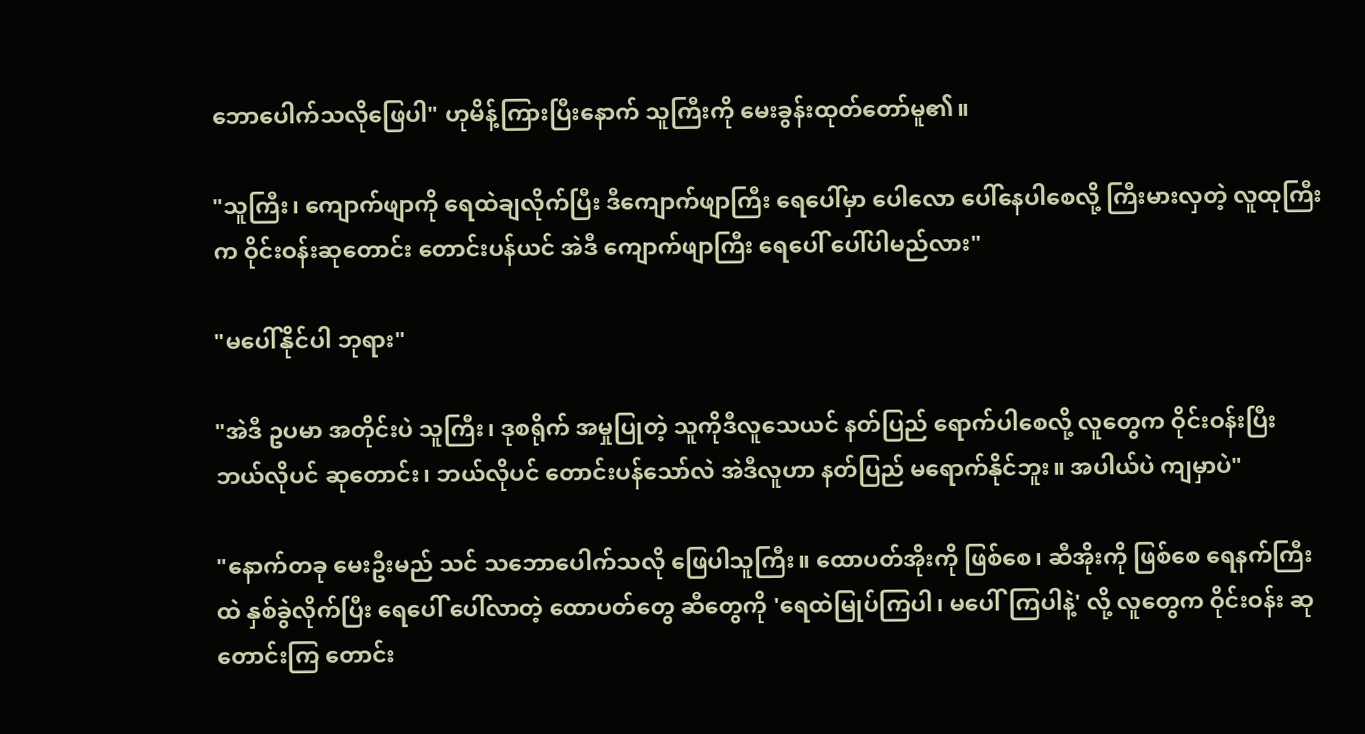ဘောပေါက်သလိုဖြေပါ" ဟုမိန့်ကြားပြီးနောက် သူကြီးကို မေးခွန်းထုတ်တော်မူ၏။

"သူကြီး၊ ကျောက်ဖျာကို ရေထဲချလိုက်ပြီး ဒီကျောက်ဖျာကြီး ရေပေါ်မှာ ပေါလော ပေါ်နေပါစေလို့ ကြီးမားလှတဲ့ လူထုကြီးက ဝိုင်းဝန်းဆုတောင်း တောင်းပန်ယင် အဲဒီ ကျောက်ဖျာကြီး ရေပေါ် ပေါ်ပါမည်လား"

"မပေါ်နိုင်ပါ ဘုရား"

"အဲဒီ ဥပမာ အတိုင်းပဲ သူကြီး၊ ဒုစရိုက် အမှုပြုတဲ့ သူကိုဒီလူသေယင် နတ်ပြည် ရောက်ပါစေလို့ လူတွေက ဝိုင်းဝန်းပြီး ဘယ်လိုပင် ဆုတောင်း၊ ဘယ်လိုပင် တောင်းပန်သော်လဲ အဲဒီလူဟာ နတ်ပြည် မရောက်နိုင်ဘူး။ အပါယ်ပဲ ကျမှာပဲ"

"နောက်တခု မေးဦးမည် သင် သဘောပေါက်သလို ဖြေပါသူကြီး။ ထောပတ်အိုးကို ဖြစ်စေ၊ ဆီအိုးကို ဖြစ်စေ ရေနက်ကြီးထဲ နှစ်ခွဲလိုက်ပြီး ရေပေါ် ပေါ်လာတဲ့ ထောပတ်တွေ ဆီတွေကို 'ရေထဲမြုပ်ကြပါ၊ မပေါ်ကြပါနဲ့' လို့ လူတွေက ဝိုင်းဝန်း ဆုတောင်းကြ တောင်း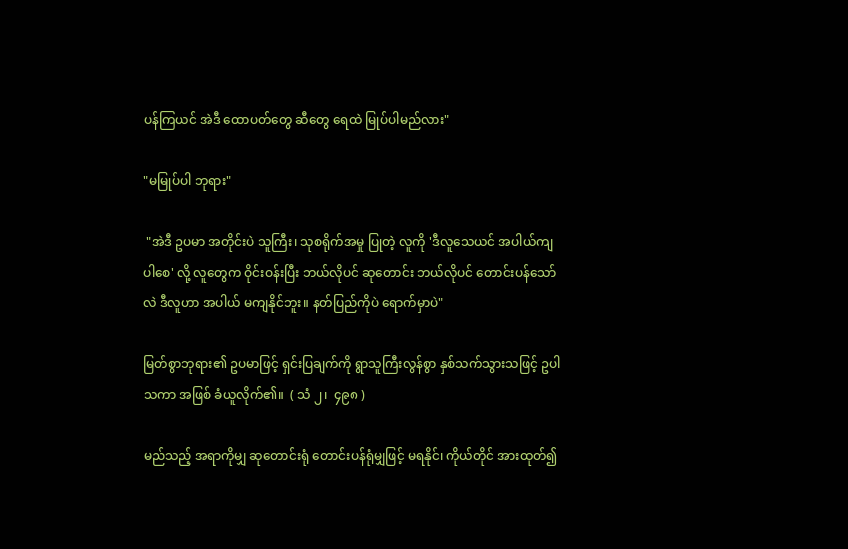ပန်ကြယင် အဲဒီ ထောပတ်တွေ ဆီတွေ ရေထဲ မြုပ်ပါမည်လား"

"မမြုပ်ပါ ဘုရား"

 "အဲဒီ ဥပမာ အတိုင်းပဲ သူကြီး၊ သုစရိုက်အမှု ပြုတဲ့ လူကို 'ဒီလူသေယင် အပါယ်ကျပါစေ' လို့ လူတွေက ဝိုင်းဝန်းပြီး ဘယ်လိုပင် ဆုတောင်း ဘယ်လိုပင် တောင်းပန်သော်လဲ ဒီလူဟာ အပါယ် မကျနိုင်ဘူး။ နတ်ပြည်ကိုပဲ ရောက်မှာပဲ"

မြတ်စွာဘုရား၏ ဥပမာဖြင့် ရှင်းပြချက်ကို ရွာသူကြီးလွန်စွာ နှစ်သက်သွားသဖြင့် ဥပါသကာ အဖြစ် ခံယူလိုက်၏။  ( သံ ၂၊  ၄၉၈ )

မည်သည့် အရာကိုမျှ ဆုတောင်းရုံ တောင်းပန်ရုံမျှဖြင့် မရနိုင်၊ ကိုယ်တိုင် အားထုတ်၍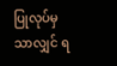ပြုလုပ်မှသာလျှင် ရ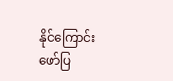နိုင်ကြောင်း ဖော်ပြ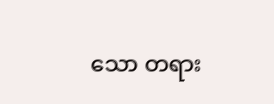သော တရား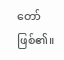တော် ဖြစ်၏။